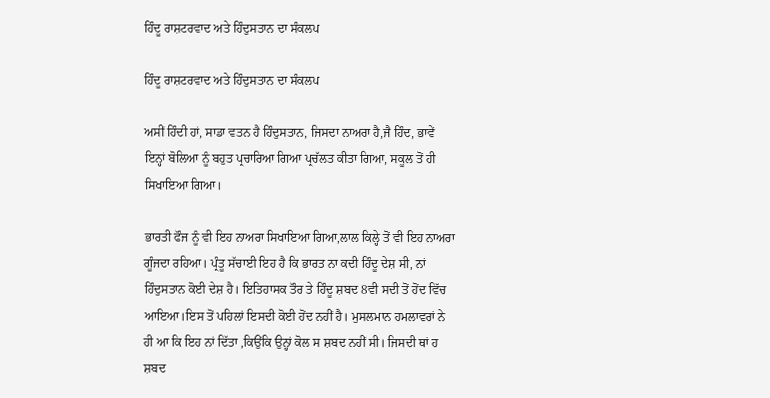ਹਿੰਦੂ ਰਾਸ਼ਟਰਵਾਦ ਅਤੇ ਹਿੰਦੁਸਤਾਨ ਦਾ ਸੰਕਲਪ

ਹਿੰਦੂ ਰਾਸ਼ਟਰਵਾਦ ਅਤੇ ਹਿੰਦੁਸਤਾਨ ਦਾ ਸੰਕਲਪ

ਅਸੀਂ ਹਿੰਦੀ ਹਾਂ, ਸਾਡਾ ਵਤਨ ਹੈ ਹਿੰਦੁਸਤਾਨ, ਜਿਸਦਾ ਨਾਅਰਾ ਹੈ,ਜੈ ਹਿੰਦ, ਭਾਵੇਂ ਇਨ੍ਹਾਂ ਬੋਲਿਆ ਨੂੰ ਬਹੁਤ ਪ੍ਰਚਾਰਿਆ ਗਿਆ ਪ੍ਰਚੱਲਤ ਕੀਤਾ ਗਿਆ, ਸਕੂਲ ਤੋਂ ਹੀ ਸਿਖਾਇਆ ਗਿਆ।

ਭਾਰਤੀ ਫੌਜ ਨੂੰ ਵੀ ਇਹ ਨਾਅਰਾ ਸਿਖਾਇਆ ਗਿਆ,ਲਾਲ ਕਿਲ੍ਹੇ ਤੋਂ ਵੀ ਇਹ ਨਾਅਰਾ ਗੂੰਜਦਾ ਰਹਿਆ। ਪ੍ਰੰਤੂ ਸੱਚਾਈ ਇਹ ਹੈ ਕਿ ਭਾਰਤ ਨਾ ਕਦੀ ਹਿੰਦੂ ਦੇਸ਼ ਸੀ, ਨਾਂ ਹਿੰਦੁਸਤਾਨ ਕੋਈ ਦੇਸ਼ ਹੈ। ਇਤਿਹਾਸਕ ਤੌਰ ਤੇ ਹਿੰਦੂ ਸ਼ਬਦ 8ਵੀ ਸਦੀ ਤੋਂ ਹੋਂਦ ਵਿੱਚ ਆਇਆ।ਇਸ ਤੋਂ ਪਹਿਲਾਂ ਇਸਦੀ ਕੋਈ ਹੋਂਦ ਨਹੀਂ ਹੈ। ਮੁਸਲਮਾਨ ਹਮਲਾਵਰਾਂ ਨੇ ਹੀ ਆ ਕਿ ਇਹ ਨਾਂ ਦਿੱਤਾ ,ਕਿਉਂਕਿ ਉਨ੍ਹਾਂ ਕੋਲ ਸ ਸ਼ਬਦ ਨਹੀਂ ਸੀ। ਜਿਸਦੀ ਥਾਂ ਹ ਸ਼ਬਦ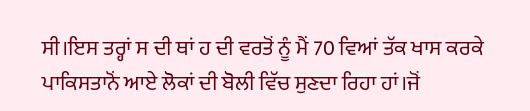ਸੀ।ਇਸ ਤਰ੍ਹਾਂ ਸ ਦੀ ਥਾਂ ਹ ਦੀ ਵਰਤੋਂ ਨੂੰ ਮੈਂ 70 ਵਿਆਂ ਤੱਕ ਖਾਸ ਕਰਕੇ ਪਾਕਿਸਤਾਨੋਂ ਆਏ ਲੋਕਾਂ ਦੀ ਬੋਲੀ ਵਿੱਚ ਸੁਣਦਾ ਰਿਹਾ ਹਾਂ।ਜੋਂ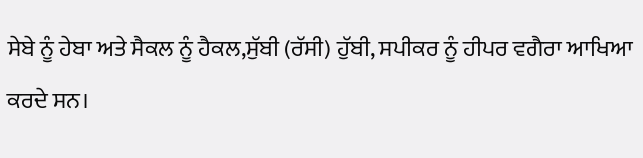ਸੇਬੇ ਨੂੰ ਹੇਬਾ ਅਤੇ ਸੈਕਲ ਨੂੰ ਹੈਕਲ,ਸੁੱਬੀ (ਰੱਸੀ) ਹੁੱਬੀ, ਸਪੀਕਰ ਨੂੰ ਹੀਪਰ ਵਗੈਰਾ ਆਖਿਆ ਕਰਦੇ ਸਨ।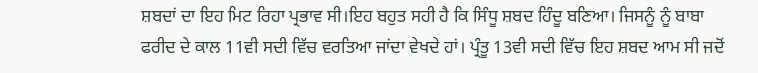ਸ਼ਬਦਾਂ ਦਾ ਇਹ ਮਿਟ ਰਿਹਾ ਪ੍ਰਭਾਵ ਸੀ।ਇਹ ਬਹੁਤ ਸਹੀ ਹੈ ਕਿ ਸਿੰਧੂ ਸ਼ਬਦ ਹਿੰਦੂ ਬਣਿਆ। ਜਿਸਨੂੰ ਨੂੰ ਬਾਬਾ ਫਰੀਦ ਦੇ ਕਾਲ 11ਵੀ ਸਦੀ ਵਿੱਚ ਵਰਤਿਆ ਜਾਂਦਾ ਵੇਖਦੇ ਹਾਂ। ਪ੍ਰੰਤੂ 13ਵੀ ਸਦੀ ਵਿੱਚ ਇਹ ਸ਼ਬਦ ਆਮ ਸੀ ਜਦੋਂ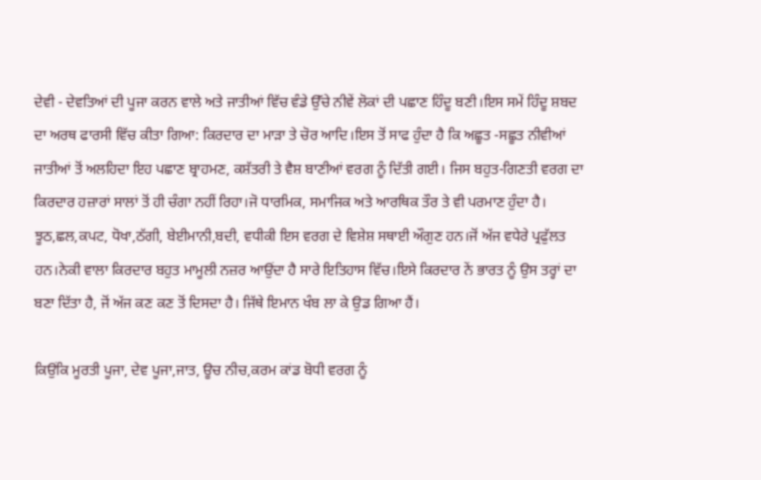ਦੇਵੀ - ਦੇਵਤਿਆਂ ਦੀ ਪੂਜਾ ਕਰਨ ਵਾਲੇ ਅਤੇ ਜਾਤੀਆਂ ਵਿੱਚ ਵੰਡੇ ਉੱਚੇ ਨੀਵੇਂ ਲੋਕਾਂ ਦੀ ਪਛਾਣ ਹਿੰਦੂ ਬਣੀ।ਇਸ ਸਮੇਂ ਹਿੰਦੂ ਸ਼ਬਦ ਦਾ ਅਰਥ ਫਾਰਸੀ ਵਿੱਚ ਕੀਤਾ ਗਿਆ: ਕਿਰਦਾਰ ਦਾ ਮਾੜਾ ਤੇ ਚੋਰ ਆਦਿ।ਇਸ ਤੋਂ ਸਾਫ ਹੁੰਦਾ ਹੈ ਕਿ ਅਛੂਤ -ਸਛੂਤ ਨੀਵੀਆਂ ਜਾਤੀਆਂ ਤੋਂ ਅਲਹਿਦਾ ਇਹ ਪਛਾਣ ਬ੍ਰਾਹਮਣ, ਕਸ਼ੱਤਰੀ ਤੇ ਵੈਸ਼ ਬਾਣੀਆਂ ਵਰਗ ਨੂੰ ਦਿੱਤੀ ਗਈ। ਜਿਸ ਬਹੁਤ-ਗਿਣਤੀ ਵਰਗ ਦਾ ਕਿਰਦਾਰ ਹਜ਼ਾਰਾਂ ਸਾਲਾਂ ਤੋਂ ਹੀ ਚੰਗਾ ਨਹੀਂ ਰਿਹਾ।ਜੋ ਧਾਰਮਿਕ, ਸਮਾਜਿਕ ਅਤੇ ਆਰਥਿਕ ਤੌਰ ਤੇ ਵੀ ਪਰਮਾਣ ਹੁੰਦਾ ਹੈ। ਝੂਠ,ਛਲ,ਕਪਟ, ਧੋਖਾ,ਠੱਗੀ, ਬੇਈਮਾਨੀ,ਬਦੀ, ਵਧੀਕੀ ਇਸ ਵਰਗ ਦੇ ਵਿਸ਼ੇਸ਼ ਸਥਾਈ ਔਗੁਣ ਹਨ।ਜੋਂ ਅੱਜ ਵਧੇਰੇ ਪ੍ਰਫੁੱਲਤ ਹਨ।ਨੇਕੀ ਵਾਲਾ ਕਿਰਦਾਰ ਬਹੁਤ ਮਾਮੂਲੀ ਨਜ਼ਰ ਆਉਂਦਾ ਹੈ ਸਾਰੇ ਇਤਿਹਾਸ ਵਿੱਚ।ਇਸੇ ਕਿਰਦਾਰ ਨੇਂ ਭਾਰਤ ਨੂੰ ਉਸ ਤਰ੍ਹਾਂ ਦਾ ਬਣਾ ਦਿੱਤਾ ਹੈ, ਜੋਂ ਅੱਜ ਕਣ ਕਣ ਤੋਂ ਦਿਸਦਾ ਹੈ। ਜਿੱਥੇ ਇਮਾਨ ਖੰਬ ਲਾ ਕੇ ਉਡ ਗਿਆ ਹੈਂ।

ਕਿਉਂਕਿ ਮੂਰਤੀ ਪੂਜਾ, ਦੇਵ ਪੂਜਾ,ਜਾਤ, ਊਚ ਨੀਚ,ਕਰਮ ਕਾਂਡ ਬੋਧੀ ਵਰਗ ਨੂੰ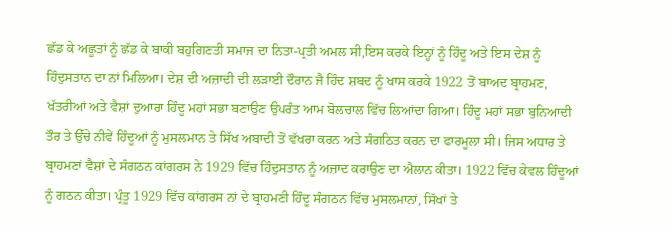ਛੱਡ ਕੇ ਅਛੂਤਾਂ ਨੂੰ ਛੱਡ ਕੇ ਬਾਕੀ ਬਹੁਗਿਣਤੀ ਸਮਾਜ ਦਾ ਨਿਤਾ-ਪ੍ਰਤੀ ਅਮਲ ਸੀ,ਇਸ ਕਰਕੇ ਇਨ੍ਹਾਂ ਨੂੰ ਹਿੰਦੂ ਅਤੇ ਇਸ ਦੇਸ਼ ਨੂੰ ਹਿੰਦੁਸਤਾਨ ਦਾ ਨਾਂ ਮਿਲਿਆ। ਦੇਸ਼ ਦੀ ਅਜ਼ਾਦੀ ਦੀ ਲੜਾਈ ਦੌਰਾਨ ਜੈ ਹਿੰਦ ਸ਼ਬਦ ਨੂੰ ਖਾਸ ਕਰਕੇ 1922 ਤੋਂ ਬਾਅਦ ਬ੍ਰਾਹਮਣ, ਖੱਤਰੀਆਂ ਅਤੇ ਵੈਸ਼ਾਂ ਦੁਆਰਾ ਹਿੰਦੂ ਮਹਾਂ ਸਭਾ ਬਣਾਉਣ ਉਪਰੰਤ ਆਮ ਬੋਲਚਾਲ ਵਿੱਚ ਲਿਆਂਦਾ ਗਿਆ। ਹਿੰਦੂ ਮਹਾਂ ਸਭਾ ਬੁਨਿਆਦੀ ਤੌਰ ਤੇ ਉੱਚੇ ਨੀਵੇਂ ਹਿੰਦੂਆਂ ਨੂੰ ਮੁਸਲਮਾਨ ਤੇ ਸਿੱਖ ਅਬਾਦੀ ਤੋਂ ਵੱਖਰਾ ਕਰਨ ਅਤੇ ਸੰਗਠਿਤ ਕਰਨ ਦਾ ਫਾਰਮੂਲਾ ਸੀ। ਜਿਸ ਅਧਾਰ ਤੇ ਬ੍ਰਾਹਮਣਾਂ ਵੈਸ਼ਾਂ ਦੇ ਸੰਗਠਨ ਕਾਂਗਰਸ ਨੇ 1929 ਵਿੱਚ ਹਿੰਦੁਸਤਾਨ ਨੂੰ ਅਜ਼ਾਦ ਕਰਾਉਣ ਦਾ ਐਲਾਨ ਕੀਤਾ। 1922 ਵਿੱਚ ਕੇਵਲ ਹਿੰਦੂਆਂ ਨੂੰ ਗਠਨ ਕੀਤਾ। ਪ੍ਰੰਤੂ 1929 ਵਿੱਚ ਕਾਂਗਰਸ ਨਾਂ ਦੇ ਬ੍ਰਾਹਮਣੀ ਹਿੰਦੂ ਸੰਗਠਨ ਵਿੱਚ ਮੁਸਲਮਾਨਾਂ, ਸਿੱਖਾਂ ਤੇ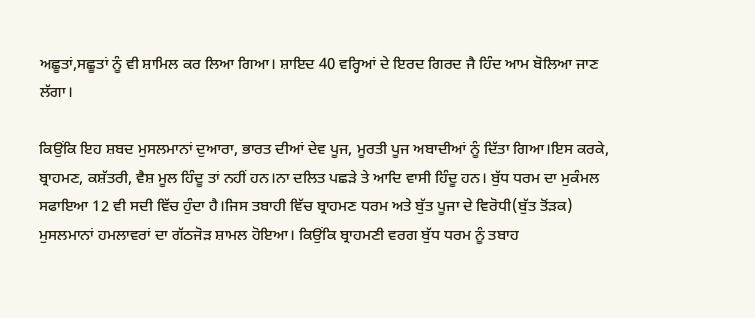ਅਛੂਤਾਂ,ਸਛੂਤਾਂ ਨੂੰ ਵੀ ਸ਼ਾਮਿਲ ਕਰ ਲਿਆ ਗਿਆ। ਸ਼ਾਇਦ 40 ਵਰ੍ਹਿਆਂ ਦੇ ਇਰਦ ਗਿਰਦ ਜੈ ਹਿੰਦ ਆਮ ਬੋਲਿਆ ਜਾਣ ਲੱਗਾ।

ਕਿਉਂਕਿ ਇਹ ਸ਼ਬਦ ਮੁਸਲਮਾਨਾਂ ਦੁਆਰਾ, ਭਾਰਤ ਦੀਆਂ ਦੇਵ ਪੂਜ, ਮੂਰਤੀ ਪੂਜ ਅਬਾਦੀਆਂ ਨੂੰ ਦਿੱਤਾ ਗਿਆ।ਇਸ ਕਰਕੇ, ਬ੍ਰਾਹਮਣ, ਕਸ਼ੱਤਰੀ, ਵੈਸ਼ ਮੂਲ ਹਿੰਦੂ ਤਾਂ ਨਹੀਂ ਹਨ।ਨਾ ਦਲਿਤ ਪਛੜੇ ਤੇ ਆਦਿ ਵਾਸੀ ਹਿੰਦੂ ਹਨ। ਬੁੱਧ ਧਰਮ ਦਾ ਮੁਕੰਮਲ ਸਫਾਇਆ 12 ਵੀ ਸਦੀ ਵਿੱਚ ਹੁੰਦਾ ਹੈ।ਜਿਸ ਤਬਾਹੀ ਵਿੱਚ ਬ੍ਰਾਹਮਣ ਧਰਮ ਅਤੇ ਬੁੱਤ ਪੂਜਾ ਦੇ ਵਿਰੋਧੀ(ਬੁੱਤ ਤੋਂੜਕ) ਮੁਸਲਮਾਨਾਂ ਹਮਲਾਵਰਾਂ ਦਾ ਗੱਠਜੋੜ ਸ਼ਾਮਲ ਹੋਇਆ। ਕਿਉਂਕਿ ਬ੍ਰਾਹਮਣੀ ਵਰਗ ਬੁੱਧ ਧਰਮ ਨੂੰ ਤਬਾਹ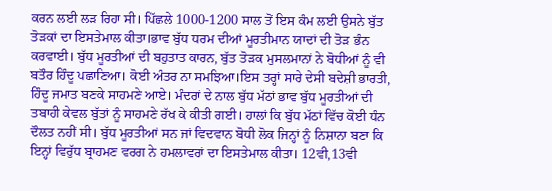ਕਰਨ ਲਈ ਲੜ ਰਿਹਾ ਸੀ। ਪਿੱਛਲੇ 1000-1200 ਸਾਲ ਤੋਂ ਇਸ ਕੰਮ ਲਈ ਉਸਨੇ ਬੁੱਤ ਤੋੜਕਾਂ ਦਾ ਇਸਤੇਮਾਲ ਕੀਤਾ।ਭਾਵ ਬੁੱਧ ਧਰਮ ਦੀਆਂ ਮੂਰਤੀਮਾਨ ਯਾਦਾਂ ਦੀ ਤੋੜ ਭੰਨ ਕਰਵਾਈ। ਬੁੱਧ ਮੂਰਤੀਆਂ ਦੀ ਬਹੁਤਾਤ ਕਾਰਨ, ਬੁੱਤ ਤੋੜਕ ਮੁਸਲਮਾਨਾਂ ਨੇ ਬੋਧੀਆਂ ਨੂੰ ਵੀ ਬਤੌਰ ਹਿੰਦੂ ਪਛਾਣਿਆ। ਕੋਈ ਅੰਤਰ ਨਾ ਸਮਝਿਆ।ਇਸ ਤਰ੍ਹਾਂ ਸਾਰੇ ਦੇਸੀ ਬਦੇਸ਼ੀ ਭਾਰਤੀ, ਹਿੰਦੂ ਜਮਾਤ ਬਣਕੇ ਸਾਹਮਣੇ ਆਏ। ਮੰਦਰਾਂ ਦੇ ਨਾਲ ਬੁੱਧ ਮੱਠਾਂ ਭਾਵ ਬੁੱਧ ਮੂਰਤੀਆਂ ਦੀ ਤਬਾਹੀ ਕੇਵਲ ਬੁੱਤਾਂ ਨੂੰ ਸਾਹਮਣੇ ਰੱਖ ਕੇ ਕੀਤੀ ਗਈ। ਹਾਲਾਂ ਕਿ ਬੁੱਧ ਮੱਠਾਂ ਵਿੱਚ ਕੋਈ ਧੰਨ ਦੌਲਤ ਨਹੀਂ ਸੀ। ਬੁੱਧ ਮੂਰਤੀਆਂ ਸਨ ਜਾਂ ਵਿਦਵਾਨ ਬੋਧੀ ਲੋਕ ਜਿਨ੍ਹਾਂ ਨੂੰ ਨਿਸ਼ਾਨਾ ਬਣਾ ਕਿ ਇਨ੍ਹਾਂ ਵਿਰੁੱਧ ਬ੍ਰਾਹਮਣ ਵਰਗ ਨੇ ਹਮਲਾਵਰਾਂ ਦਾ ਇਸਤੇਮਾਲ ਕੀਤਾ। 12ਵੀ,13ਵੀ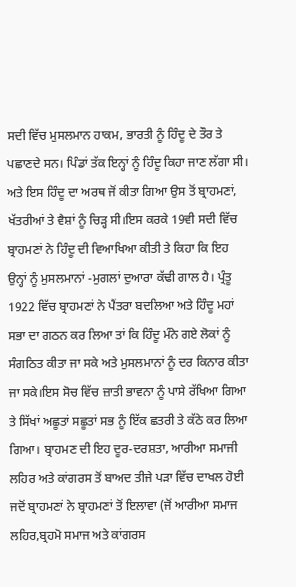ਸਦੀ ਵਿੱਚ ਮੁਸਲਮਾਨ ਹਾਕਮ, ਭਾਰਤੀ ਨੂੰ ਹਿੰਦੂ ਦੇ ਤੌਰ ਤੇ ਪਛਾਣਦੇ ਸਨ। ਪਿੰਡਾਂ ਤੱਕ ਇਨ੍ਹਾਂ ਨੂੰ ਹਿੰਦੂ ਕਿਹਾ ਜਾਣ ਲੱਗਾ ਸੀ। ਅਤੇ ਇਸ ਹਿੰਦੂ ਦਾ ਅਰਥ ਜੋਂ ਕੀਤਾ ਗਿਆ ਉਸ ਤੋਂ ਬ੍ਰਾਹਮਣਾਂ, ਖੱਤਰੀਆਂ ਤੇ ਵੈਸ਼ਾਂ ਨੂੰ ਚਿੜ੍ਹ ਸੀ।ਇਸ ਕਰਕੇ 19ਵੀ ਸਦੀ ਵਿੱਚ ਬ੍ਰਾਹਮਣਾਂ ਨੇ ਹਿੰਦੂ ਦੀ ਵਿਆਖਿਆ ਕੀਤੀ ਤੇ ਕਿਹਾ ਕਿ ਇਹ ਉਨ੍ਹਾਂ ਨੂੰ ਮੁਸਲਮਾਨਾਂ -ਮੁਗਲਾਂ ਦੁਆਰਾ ਕੱਢੀ ਗਾਲ ਹੈ। ਪ੍ਰੰਤੂ 1922 ਵਿੱਚ ਬ੍ਰਾਹਮਣਾਂ ਨੇ ਪੈਂਤਰਾ ਬਦਲਿਆ ਅਤੇ ਹਿੰਦੂ ਮਹਾਂ ਸਭਾ ਦਾ ਗਠਨ ਕਰ ਲਿਆ ਤਾਂ ਕਿ ਹਿੰਦੂ ਮੰਨੇ ਗਏ ਲੋਕਾਂ ਨੂੰ ਸੰਗਠਿਤ ਕੀਤਾ ਜਾ ਸਕੇ ਅਤੇ ਮੁਸਲਮਾਨਾਂ ਨੂੰ ਦਰ ਕਿਨਾਰ ਕੀਤਾ ਜਾ ਸਕੇ।ਇਸ ਸੋਚ ਵਿੱਚ ਜ਼ਾਤੀ ਭਾਵਨਾ ਨੂੰ ਪਾਸੇ ਰੱਖਿਆ ਗਿਆ ਤੇ ਸਿੱਖਾਂ ਅਛੂਤਾਂ ਸਛੂਤਾਂ ਸਭ ਨੂੰ ਇੱਕ ਛਤਰੀ ਤੇ ਕੱਠੇ ਕਰ ਲਿਆ ਗਿਆ। ਬ੍ਰਾਹਮਣ ਦੀ ਇਹ ਦੂਰ-ਦਰਸ਼ਤਾ, ਆਰੀਆ ਸਮਾਜੀ ਲਹਿਰ ਅਤੇ ਕਾਂਗਰਸ ਤੋਂ ਬਾਅਦ ਤੀਜੇ ਪੜਾ ਵਿੱਚ ਦਾਖਲ ਹੋਈ ਜਦੋਂ ਬ੍ਰਾਹਮਣਾਂ ਨੇ ਬ੍ਰਾਹਮਣਾਂ ਤੋਂ ਇਲਾਵਾ (ਜੋਂ ਆਰੀਆ ਸਮਾਜ ਲਹਿਰ,ਬ੍ਰਹਮੋ ਸਮਾਜ ਅਤੇ ਕਾਂਗਰਸ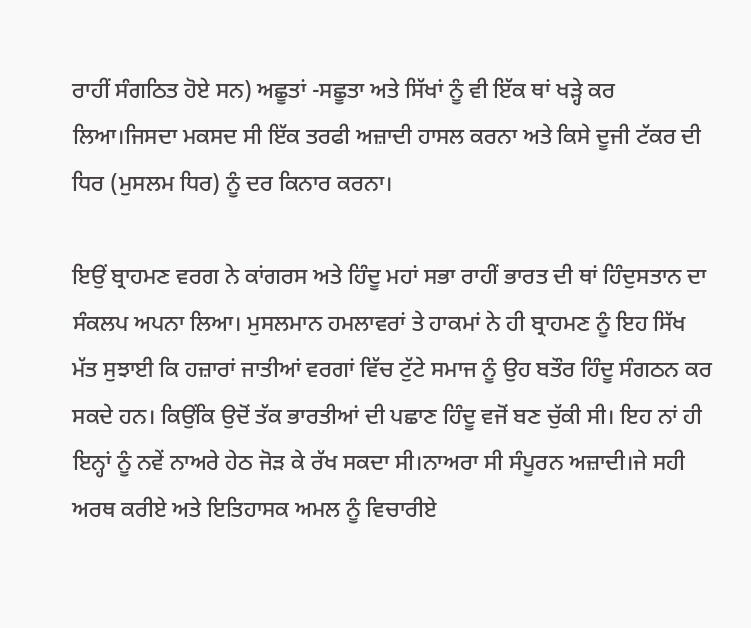ਰਾਹੀਂ ਸੰਗਠਿਤ ਹੋਏ ਸਨ) ਅਛੂਤਾਂ -ਸਛੂਤਾ ਅਤੇ ਸਿੱਖਾਂ ਨੂੰ ਵੀ ਇੱਕ ਥਾਂ ਖੜ੍ਹੇ ਕਰ ਲਿਆ।ਜਿਸਦਾ ਮਕਸਦ ਸੀ ਇੱਕ ਤਰਫੀ ਅਜ਼ਾਦੀ ਹਾਸਲ ਕਰਨਾ ਅਤੇ ਕਿਸੇ ਦੂਜੀ ਟੱਕਰ ਦੀ ਧਿਰ (ਮੁਸਲਮ ਧਿਰ) ਨੂੰ ਦਰ ਕਿਨਾਰ ਕਰਨਾ।

ਇਉਂ ਬ੍ਰਾਹਮਣ ਵਰਗ ਨੇ ਕਾਂਗਰਸ ਅਤੇ ਹਿੰਦੂ ਮਹਾਂ ਸਭਾ ਰਾਹੀਂ ਭਾਰਤ ਦੀ ਥਾਂ ਹਿੰਦੁਸਤਾਨ ਦਾ ਸੰਕਲਪ ਅਪਨਾ ਲਿਆ। ਮੁਸਲਮਾਨ ਹਮਲਾਵਰਾਂ ਤੇ ਹਾਕਮਾਂ ਨੇ ਹੀ ਬ੍ਰਾਹਮਣ ਨੂੰ ਇਹ ਸਿੱਖ ਮੱਤ ਸੁਝਾਈ ਕਿ ਹਜ਼ਾਰਾਂ ਜਾਤੀਆਂ ਵਰਗਾਂ ਵਿੱਚ ਟੁੱਟੇ ਸਮਾਜ ਨੂੰ ਉਹ ਬਤੌਰ ਹਿੰਦੂ ਸੰਗਠਨ ਕਰ ਸਕਦੇ ਹਨ। ਕਿਉਂਕਿ ਉਦੋਂ ਤੱਕ ਭਾਰਤੀਆਂ ਦੀ ਪਛਾਣ ਹਿੰਦੂ ਵਜੋਂ ਬਣ ਚੁੱਕੀ ਸੀ। ਇਹ ਨਾਂ ਹੀ ਇਨ੍ਹਾਂ ਨੂੰ ਨਵੇਂ ਨਾਅਰੇ ਹੇਠ ਜੋੜ ਕੇ ਰੱਖ ਸਕਦਾ ਸੀ।ਨਾਅਰਾ ਸੀ ਸੰਪੂਰਨ ਅਜ਼ਾਦੀ।ਜੇ ਸਹੀ ਅਰਥ ਕਰੀਏ ਅਤੇ ਇਤਿਹਾਸਕ ਅਮਲ ਨੂੰ ਵਿਚਾਰੀਏ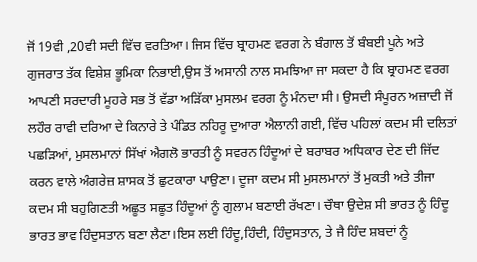ਜੋਂ 19ਵੀ ,20ਵੀ ਸਦੀ ਵਿੱਚ ਵਰਤਿਆ। ਜਿਸ ਵਿੱਚ ਬ੍ਰਾਹਮਣ ਵਰਗ ਨੇ ਬੰਗਾਲ ਤੋਂ ਬੰਬਈ ਪੂਨੇ ਅਤੇ ਗੁਜਰਾਤ ਤੱਕ ਵਿਸ਼ੇਸ਼ ਭੂਮਿਕਾ ਨਿਭਾਈ,ਉਸ ਤੋਂ ਅਸਾਨੀ ਨਾਲ ਸਮਝਿਆ ਜਾ ਸਕਦਾ ਹੈ ਕਿ ਬ੍ਰਾਹਮਣ ਵਰਗ ਆਪਣੀ ਸਰਦਾਰੀ ਮੂਹਰੇ ਸਭ ਤੋਂ ਵੱਡਾ ਅੜਿੱਕਾ ਮੁਸਲਮ ਵਰਗ ਨੂੰ ਮੰਨਦਾ ਸੀ। ਉਸਦੀ ਸੰਪੂਰਨ ਅਜ਼ਾਦੀ ਜੋਂ ਲਹੌਰ ਰਾਵੀ ਦਰਿਆ ਦੇ ਕਿਨਾਰੇ ਤੇ ਪੰਡਿਤ ਨਹਿਰੂ ਦੁਆਰਾ ਐਲਾਨੀ ਗਈ, ਵਿੱਚ ਪਹਿਲਾਂ ਕਦਮ ਸੀ ਦਲਿਤਾਂ ਪਛੜਿਆਂ, ਮੁਸਲਮਾਨਾਂ ਸਿੱਖਾਂ ਐਗਲੋ ਭਾਰਤੀ ਨੂੰ ਸਵਰਨ ਹਿੰਦੂਆਂ ਦੇ ਬਰਾਬਰ ਅਧਿਕਾਰ ਦੇਣ ਦੀ ਜਿੱਦ ਕਰਨ ਵਾਲੇ ਅੰਗਰੇਜ਼ ਸ਼ਾਸਕ ਤੋਂ ਛੁਟਕਾਰਾ ਪਾਉਣਾ। ਦੂਜਾ ਕਦਮ ਸੀ ਮੁਸਲਮਾਨਾਂ ਤੋਂ ਮੁਕਤੀ ਅਤੇ ਤੀਜਾ ਕਦਮ ਸੀ ਬਹੁਗਿਣਤੀ ਅਛੂਤ ਸਛੂਤ ਹਿੰਦੂਆਂ ਨੂੰ ਗੁਲਾਮ ਬਣਾਈ ਰੱਖਣਾ। ਚੌਥਾ ਉਦੇਸ਼ ਸੀ ਭਾਰਤ ਨੂੰ ਹਿੰਦੂ ਭਾਰਤ ਭਾਵ ਹਿੰਦੁਸਤਾਨ ਬਣਾ ਲੈਣਾ।ਇਸ ਲਈ ਹਿੰਦੂ,ਹਿੰਦੀ, ਹਿੰਦੁਸਤਾਨ, ਤੇ ਜੈ ਹਿੰਦ ਸ਼ਬਦਾਂ ਨੂੰ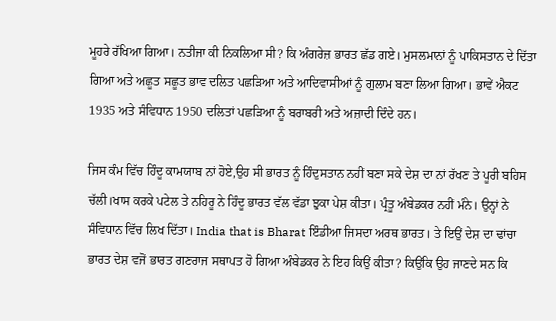ਮੂਹਰੇ ਰੱਖਿਆ ਗਿਆ। ਨਤੀਜਾ ਕੀ ਨਿਕਲਿਆ ਸੀ? ਕਿ ਅੰਗਰੇਜ਼ ਭਾਰਤ ਛੱਡ ਗਏ। ਮੁਸਲਮਾਨਾਂ ਨੂੰ ਪਾਕਿਸਤਾਨ ਦੇ ਦਿੱਤਾ ਗਿਆ ਅਤੇ ਅਛੂਤ ਸਛੂਤ ਭਾਵ ਦਲਿਤ ਪਛੜਿਆ ਅਤੇ ਆਦਿਵਾਸੀਆਂ ਨੂੰ ਗੁਲਾਮ ਬਣਾ ਲਿਆ ਗਿਆ। ਭਾਵੇਂ ਐਕਟ 1935 ਅਤੇ ਸੰਵਿਧਾਨ 1950 ਦਲਿਤਾਂ ਪਛੜਿਆ ਨੂੰ ਬਰਾਬਰੀ ਅਤੇ ਅਜ਼ਾਦੀ ਦਿੰਦੇ ਹਨ।

ਜਿਸ ਕੰਮ ਵਿੱਚ ਹਿੰਦੂ ਕਾਮਯਾਬ ਨਾਂ ਹੋਏ,ਉਹ ਸੀ ਭਾਰਤ ਨੂੰ ਹਿੰਦੁਸਤਾਨ ਨਹੀਂ ਬਣਾ ਸਕੇ ਦੇਸ਼ ਦਾ ਨਾਂ ਰੱਖਣ ਤੇ ਪੂਰੀ ਬਹਿਸ ਚੱਲੀ।ਖਾਸ ਕਰਕੇ ਪਟੇਲ ਤੇ ਨਹਿਰੂ ਨੇ ਹਿੰਦੂ ਭਾਰਤ ਵੱਲ ਵੱਡਾ ਝੁਕਾ ਪੇਸ਼ ਕੀਤਾ। ਪ੍ਰੰਤੂ ਅੰਬੇਡਕਰ ਨਹੀਂ ਮੰਨੇ। ਉਨ੍ਹਾਂ ਨੇ ਸੰਵਿਧਾਨ ਵਿੱਚ ਲਿਖ ਦਿੱਤਾ। India that is Bharat ਇੰਡੀਆ ਜਿਸਦਾ ਅਰਥ ਭਾਰਤ। ਤੇ ਇਉਂ ਦੇਸ਼ ਦਾ ਢਾਂਚਾ ਭਾਰਤ ਦੇਸ਼ ਵਜੋਂ ਭਾਰਤ ਗਣਰਾਜ ਸਥਾਪਤ ਹੋ ਗਿਆ ਅੰਬੇਡਕਰ ਨੇ ਇਹ ਕਿਉਂ ਕੀਤਾ? ਕਿਉਂਕਿ ਉਹ ਜਾਣਦੇ ਸਨ ਕਿ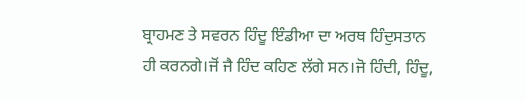ਬ੍ਰਾਹਮਣ ਤੇ ਸਵਰਨ ਹਿੰਦੂ ਇੰਡੀਆ ਦਾ ਅਰਥ ਹਿੰਦੁਸਤਾਨ ਹੀ ਕਰਨਗੇ।ਜੋਂ ਜੈ ਹਿੰਦ ਕਹਿਣ ਲੱਗੇ ਸਨ।ਜੋ ਹਿੰਦੀ, ਹਿੰਦੂ,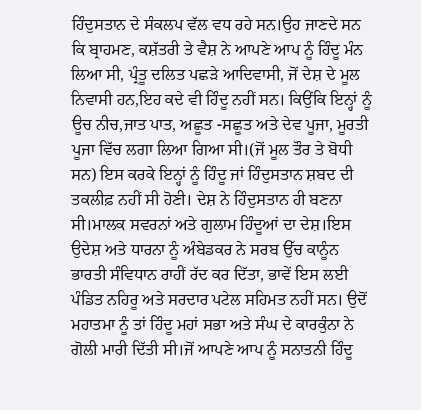ਹਿੰਦੁਸਤਾਨ ਦੇ ਸੰਕਲਪ ਵੱਲ ਵਧ ਰਹੇ ਸਨ।ਉਹ ਜਾਣਦੇ ਸਨ ਕਿ ਬ੍ਰਾਹਮਣ, ਕਸ਼ੱਤਰੀ ਤੇ ਵੈਸ਼ ਨੇ ਆਪਣੇ ਆਪ ਨੂੰ ਹਿੰਦੂ ਮੰਨ ਲਿਆ ਸੀ, ਪ੍ਰੰਤੂ ਦਲਿਤ ਪਛੜੇ ਆਦਿਵਾਸੀ, ਜੋਂ ਦੇਸ਼ ਦੇ ਮੂਲ ਨਿਵਾਸੀ ਹਨ,ਇਹ ਕਦੇ ਵੀ ਹਿੰਦੂ ਨਹੀਂ ਸਨ। ਕਿਉਂਕਿ ਇਨ੍ਹਾਂ ਨੂੰ ਊਚ ਨੀਚ,ਜਾਤ ਪਾਤ, ਅਛੂਤ -ਸਛੂਤ ਅਤੇ ਦੇਵ ਪੂਜਾ, ਮੂਰਤੀ ਪੂਜਾ ਵਿੱਚ ਲਗਾ ਲਿਆ ਗਿਆ ਸੀ।(ਜੋਂ ਮੂਲ ਤੌਰ ਤੇ ਬੋਧੀ ਸਨ) ਇਸ ਕਰਕੇ ਇਨ੍ਹਾਂ ਨੂੰ ਹਿੰਦੂ ਜਾਂ ਹਿੰਦੁਸਤਾਨ ਸ਼ਬਦ ਦੀ ਤਕਲੀਫ਼ ਨਹੀਂ ਸੀ ਹੋਣੀ। ਦੇਸ਼ ਨੇ ਹਿੰਦੁਸਤਾਨ ਹੀ ਬਣਨਾ ਸੀ।ਮਾਲਕ ਸਵਰਨਾਂ ਅਤੇ ਗੁਲਾਮ ਹਿੰਦੂਆਂ ਦਾ ਦੇਸ਼।ਇਸ ਉਦੇਸ਼ ਅਤੇ ਧਾਰਨਾ ਨੂੰ ਅੰਬੇਡਕਰ ਨੇ ਸਰਬ ਉੱਚ ਕਾਨੂੰਨ ਭਾਰਤੀ ਸੰਵਿਧਾਨ ਰਾਹੀਂ ਰੱਦ ਕਰ ਦਿੱਤਾ, ਭਾਵੇਂ ਇਸ ਲਈ ਪੰਡਿਤ ਨਹਿਰੂ ਅਤੇ ਸਰਦਾਰ ਪਟੇਲ ਸਹਿਮਤ ਨਹੀਂ ਸਨ। ਉਦੋਂ ਮਹਾਤਮਾ ਨੂੰ ਤਾਂ ਹਿੰਦੂ ਮਹਾਂ ਸਭਾ ਅਤੇ ਸੰਘ ਦੇ ਕਾਰਕੁੰਨਾ ਨੇ ਗੋਲੀ ਮਾਰੀ ਦਿੱਤੀ ਸੀ।ਜੋਂ ਆਪਣੇ ਆਪ ਨੂੰ ਸਨਾਤਨੀ ਹਿੰਦੂ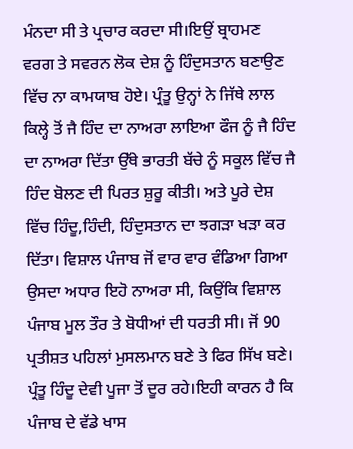ਮੰਨਦਾ ਸੀ ਤੇ ਪ੍ਰਚਾਰ ਕਰਦਾ ਸੀ।ਇਉਂ ਬ੍ਰਾਹਮਣ ਵਰਗ ਤੇ ਸਵਰਨ ਲੋਕ ਦੇਸ਼ ਨੂੰ ਹਿੰਦੁਸਤਾਨ ਬਣਾਉਣ ਵਿੱਚ ਨਾ ਕਾਮਯਾਬ ਹੋਏ। ਪ੍ਰੰਤੂ ਉਨ੍ਹਾਂ ਨੇ ਜਿੱਥੇ ਲਾਲ ਕਿਲ੍ਹੇ ਤੋਂ ਜੈ ਹਿੰਦ ਦਾ ਨਾਅਰਾ ਲਾਇਆ ਫੌਜ ਨੂੰ ਜੈ ਹਿੰਦ ਦਾ ਨਾਅਰਾ ਦਿੱਤਾ ਉੱਥੇ ਭਾਰਤੀ ਬੱਚੇ ਨੂੰ ਸਕੂਲ ਵਿੱਚ ਜੈ ਹਿੰਦ ਬੋਲਣ ਦੀ ਪਿਰਤ ਸ਼ੁਰੂ ਕੀਤੀ। ਅਤੇ ਪੂਰੇ ਦੇਸ਼ ਵਿੱਚ ਹਿੰਦੂ,ਹਿੰਦੀ, ਹਿੰਦੁਸਤਾਨ ਦਾ ਝਗੜਾ ਖੜਾ ਕਰ ਦਿੱਤਾ। ਵਿਸ਼ਾਲ ਪੰਜਾਬ ਜੋਂ ਵਾਰ ਵਾਰ ਵੰਡਿਆ ਗਿਆ ਉਸਦਾ ਅਧਾਰ ਇਹੋ ਨਾਅਰਾ ਸੀ, ਕਿਉਂਕਿ ਵਿਸ਼ਾਲ ਪੰਜਾਬ ਮੂਲ ਤੌਰ ਤੇ ਬੋਧੀਆਂ ਦੀ ਧਰਤੀ ਸੀ। ਜੋਂ 90 ਪ੍ਰਤੀਸ਼ਤ ਪਹਿਲਾਂ ਮੁਸਲਮਾਨ ਬਣੇ ਤੇ ਫਿਰ ਸਿੱਖ ਬਣੇ। ਪ੍ਰੰਤੂ ਹਿੰਦੂ ਦੇਵੀ ਪੂਜਾ ਤੋਂ ਦੂਰ ਰਹੇ।ਇਹੀ ਕਾਰਨ ਹੈ ਕਿ ਪੰਜਾਬ ਦੇ ਵੱਡੇ ਖਾਸ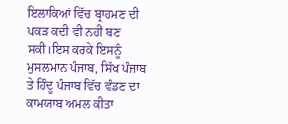ਇਲਾਕਿਆਂ ਵਿੱਚ ਬ੍ਰਾਹਮਣ ਦੀ ਪਕੜ ਕਦੀ ਵੀ ਨਹੀਂ ਬਣ ਸਕੀ।ਇਸ ਕਰਕੇ ਇਸਨੂੰ ਮੁਸਲਮਾਨ ਪੰਜਾਬ, ਸਿੱਖ ਪੰਜਾਬ ਤੇ ਹਿੰਦੂ ਪੰਜਾਬ ਵਿੱਚ ਵੰਡਣ ਦਾ ਕਾਮਯਾਬ ਅਮਲ ਕੀਤਾ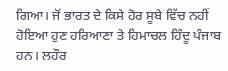ਗਿਆ। ਜੋਂ ਭਾਰਤ ਦੇ ਕਿਸੇ ਹੋਰ ਸੂਬੇ ਵਿੱਚ ਨਹੀਂ ਹੋਇਆ ਹੁਣ ਹਰਿਆਣਾ ਤੇ ਹਿਮਾਚਲ ਹਿੰਦੂ ਪੰਜਾਬ ਹਨ। ਲਹੌਰ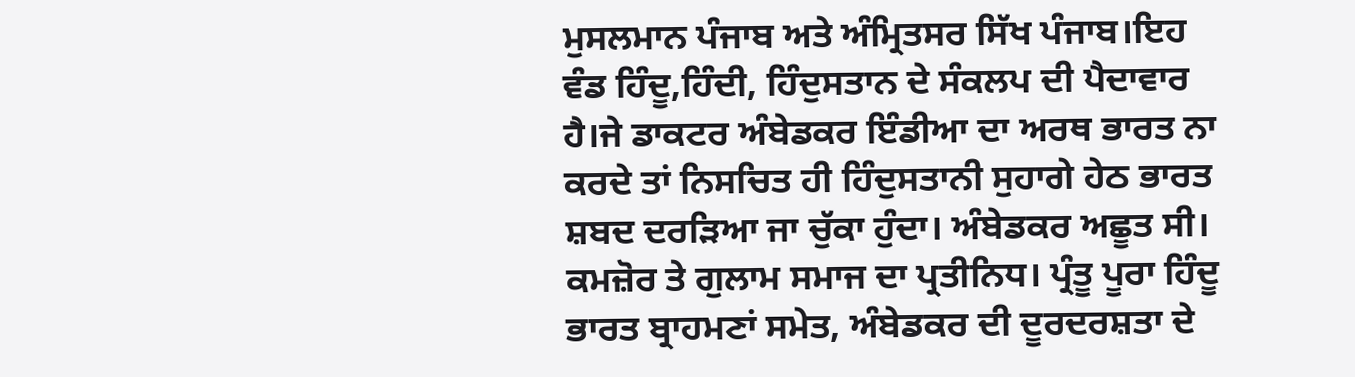ਮੁਸਲਮਾਨ ਪੰਜਾਬ ਅਤੇ ਅੰਮ੍ਰਿਤਸਰ ਸਿੱਖ ਪੰਜਾਬ।ਇਹ ਵੰਡ ਹਿੰਦੂ,ਹਿੰਦੀ, ਹਿੰਦੁਸਤਾਨ ਦੇ ਸੰਕਲਪ ਦੀ ਪੈਦਾਵਾਰ ਹੈ।ਜੇ ਡਾਕਟਰ ਅੰਬੇਡਕਰ ਇੰਡੀਆ ਦਾ ਅਰਥ ਭਾਰਤ ਨਾ ਕਰਦੇ ਤਾਂ ਨਿਸਚਿਤ ਹੀ ਹਿੰਦੁਸਤਾਨੀ ਸੁਹਾਗੇ ਹੇਠ ਭਾਰਤ ਸ਼ਬਦ ਦਰੜਿਆ ਜਾ ਚੁੱਕਾ ਹੁੰਦਾ। ਅੰਬੇਡਕਰ ਅਛੂਤ ਸੀ। ਕਮਜ਼ੋਰ ਤੇ ਗੁਲਾਮ ਸਮਾਜ ਦਾ ਪ੍ਰਤੀਨਿਧ। ਪ੍ਰੰਤੂ ਪੂਰਾ ਹਿੰਦੂ ਭਾਰਤ ਬ੍ਰਾਹਮਣਾਂ ਸਮੇਤ, ਅੰਬੇਡਕਰ ਦੀ ਦੂਰਦਰਸ਼ਤਾ ਦੇ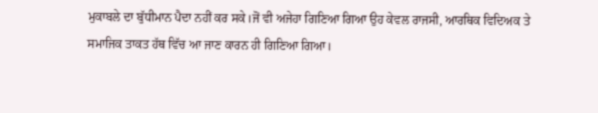ਮੁਕਾਬਲੇ ਦਾ ਬੁੱਧੀਮਾਨ ਪੈਦਾ ਨਹੀਂ ਕਰ ਸਕੇ।ਜੋਂ ਵੀ ਅਜੇਹਾ ਗਿਣਿਆ ਗਿਆ ਉਹ ਕੇਵਲ ਰਾਜਸੀ, ਆਰਥਿਕ ਵਿਦਿਅਕ ਤੇ ਸਮਾਜਿਕ ਤਾਕਤ ਹੱਥ ਵਿੱਚ ਆ ਜਾਣ ਕਾਰਨ ਹੀ ਗਿਣਿਆ ਗਿਆ।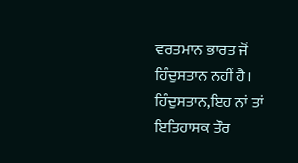ਵਰਤਮਾਨ ਭਾਰਤ ਜੋਂ ਹਿੰਦੁਸਤਾਨ ਨਹੀਂ ਹੈ। ਹਿੰਦੁਸਤਾਨ,ਇਹ ਨਾਂ ਤਾਂ ਇਤਿਹਾਸਕ ਤੌਰ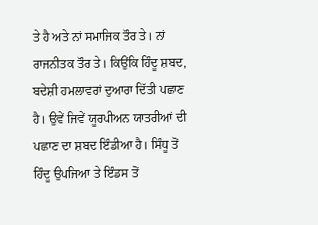ਤੇ ਹੈ ਅਤੇ ਨਾਂ ਸਮਾਜਿਕ ਤੌਰ ਤੇ। ਨਾਂ ਰਾਜਨੀਤਕ ਤੌਰ ਤੇ। ਕਿਉਂਕਿ ਹਿੰਦੂ ਸ਼ਬਦ, ਬਦੇਸ਼ੀ ਹਮਲਾਵਰਾਂ ਦੁਆਰਾ ਦਿੱਤੀ ਪਛਾਣ ਹੈ। ਉਵੇਂ ਜਿਵੇਂ ਯੂਰਪੀਅਨ ਯਾਤਰੀਆਂ ਦੀ ਪਛਾਣ ਦਾ ਸ਼ਬਦ ਇੰਡੀਆ ਹੈ। ਸਿੰਧੂ ਤੋਂ ਹਿੰਦੂ ਉਪਜਿਆ ਤੇ ਇੰਡਸ ਤੋਂ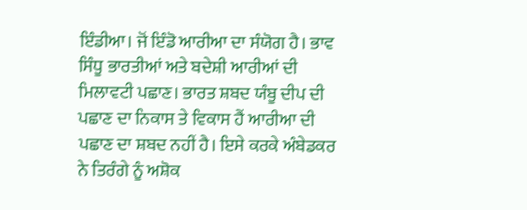ਇੰਡੀਆ। ਜੋਂ ਇੰਡੋ ਆਰੀਆ ਦਾ ਸੰਯੋਗ ਹੈ। ਭਾਵ ਸਿੰਧੂ ਭਾਰਤੀਆਂ ਅਤੇ ਬਦੇਸ਼ੀ ਆਰੀਆਂ ਦੀ ਮਿਲਾਵਟੀ ਪਛਾਣ। ਭਾਰਤ ਸ਼ਬਦ ਯੰਬੂ ਦੀਪ ਦੀ ਪਛਾਣ ਦਾ ਨਿਕਾਸ ਤੇ ਵਿਕਾਸ ਹੈਂ ਆਰੀਆ ਦੀ ਪਛਾਣ ਦਾ ਸ਼ਬਦ ਨਹੀਂ ਹੈ। ਇਸੇ ਕਰਕੇ ਅੰਬੇਡਕਰ ਨੇ ਤਿਰੰਗੇ ਨੂੰ ਅਸ਼ੋਕ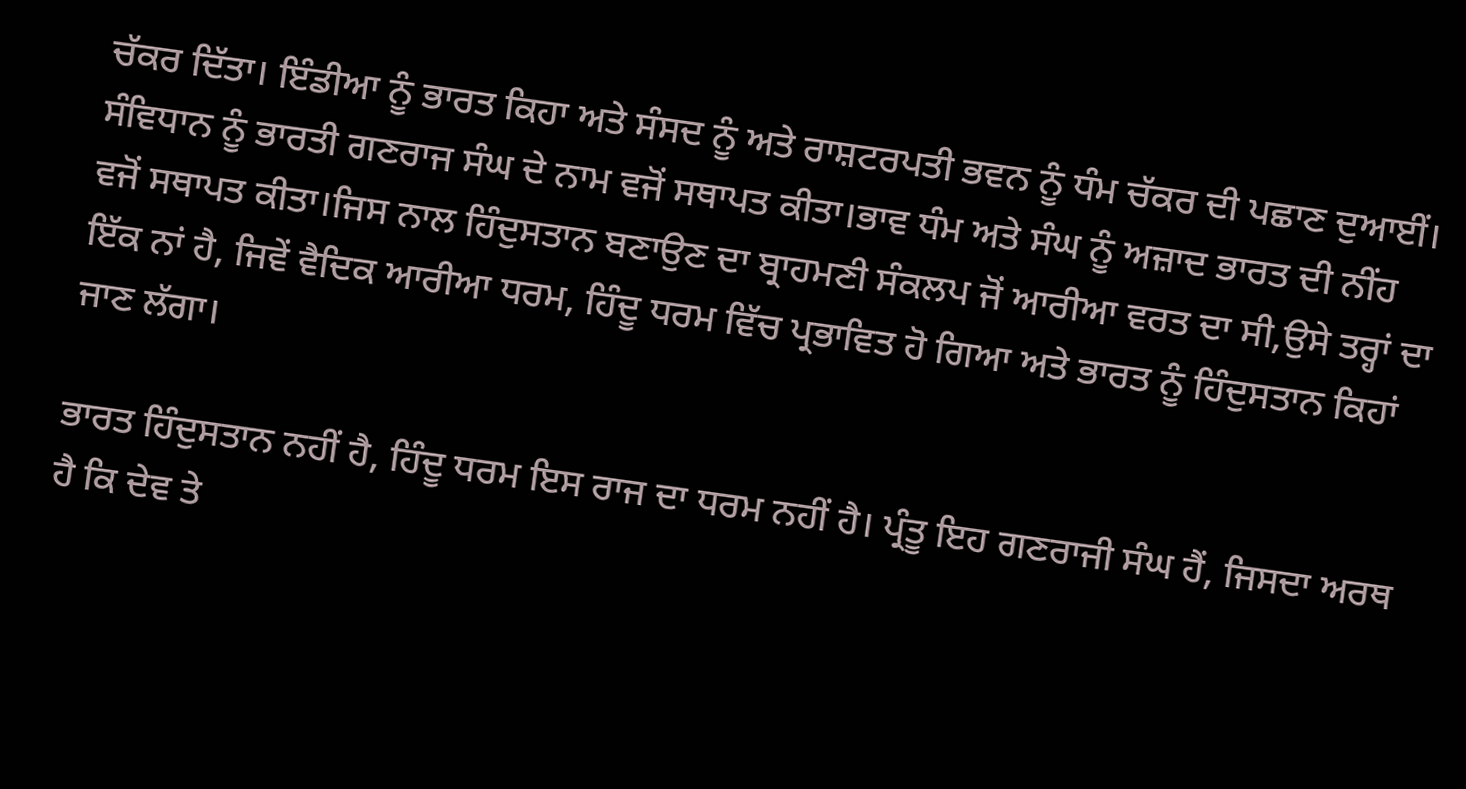ਚੱਕਰ ਦਿੱਤਾ। ਇੰਡੀਆ ਨੂੰ ਭਾਰਤ ਕਿਹਾ ਅਤੇ ਸੰਸਦ ਨੂੰ ਅਤੇ ਰਾਸ਼ਟਰਪਤੀ ਭਵਨ ਨੂੰ ਧੰਮ ਚੱਕਰ ਦੀ ਪਛਾਣ ਦੁਆਈਂ। ਸੰਵਿਧਾਨ ਨੂੰ ਭਾਰਤੀ ਗਣਰਾਜ ਸੰਘ ਦੇ ਨਾਮ ਵਜੋਂ ਸਥਾਪਤ ਕੀਤਾ।ਭਾਵ ਧੰਮ ਅਤੇ ਸੰਘ ਨੂੰ ਅਜ਼ਾਦ ਭਾਰਤ ਦੀ ਨੀਂਹ ਵਜੋਂ ਸਥਾਪਤ ਕੀਤਾ।ਜਿਸ ਨਾਲ ਹਿੰਦੁਸਤਾਨ ਬਣਾਉਣ ਦਾ ਬ੍ਰਾਹਮਣੀ ਸੰਕਲਪ ਜੋਂ ਆਰੀਆ ਵਰਤ ਦਾ ਸੀ,ਉਸੇ ਤਰ੍ਹਾਂ ਦਾ ਇੱਕ ਨਾਂ ਹੈ, ਜਿਵੇਂ ਵੈਦਿਕ ਆਰੀਆ ਧਰਮ, ਹਿੰਦੂ ਧਰਮ ਵਿੱਚ ਪ੍ਰਭਾਵਿਤ ਹੋ ਗਿਆ ਅਤੇ ਭਾਰਤ ਨੂੰ ਹਿੰਦੁਸਤਾਨ ਕਿਹਾਂ ਜਾਣ ਲੱਗਾ।

ਭਾਰਤ ਹਿੰਦੁਸਤਾਨ ਨਹੀਂ ਹੈ, ਹਿੰਦੂ ਧਰਮ ਇਸ ਰਾਜ ਦਾ ਧਰਮ ਨਹੀਂ ਹੈ। ਪ੍ਰੰਤੂ ਇਹ ਗਣਰਾਜੀ ਸੰਘ ਹੈਂ, ਜਿਸਦਾ ਅਰਥ ਹੈ ਕਿ ਦੇਵ ਤੇ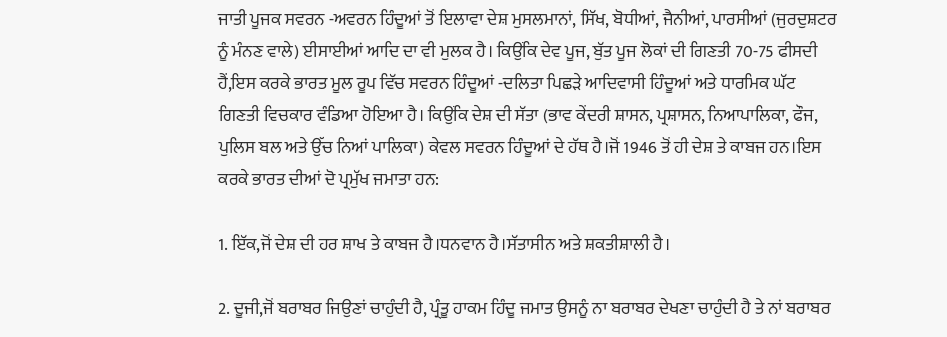ਜਾਤੀ ਪੂਜਕ ਸਵਰਨ -ਅਵਰਨ ਹਿੰਦੂਆਂ ਤੋਂ ਇਲਾਵਾ ਦੇਸ਼ ਮੁਸਲਮਾਨਾਂ, ਸਿੱਖ, ਬੋਧੀਆਂ, ਜੈਨੀਆਂ, ਪਾਰਸੀਆਂ (ਜੁਰਦੁਸ਼ਟਰ ਨੂੰ ਮੰਨਣ ਵਾਲੇ) ਈਸਾਈਆਂ ਆਦਿ ਦਾ ਵੀ ਮੁਲਕ ਹੈ। ਕਿਉਂਕਿ ਦੇਵ ਪੂਜ, ਬੁੱਤ ਪੂਜ ਲੋਕਾਂ ਦੀ ਗਿਣਤੀ 70-75 ਫੀਸਦੀ ਹੈਂ,ਇਸ ਕਰਕੇ ਭਾਰਤ ਮੂਲ ਰੂਪ ਵਿੱਚ ਸਵਰਨ ਹਿੰਦੂਆਂ -ਦਲਿਤਾ ਪਿਛੜੇ ਆਦਿਵਾਸੀ ਹਿੰਦੂਆਂ ਅਤੇ ਧਾਰਮਿਕ ਘੱਟ ਗਿਣਤੀ ਵਿਚਕਾਰ ਵੰਡਿਆ ਹੋਇਆ ਹੈ। ਕਿਉਂਕਿ ਦੇਸ਼ ਦੀ ਸੱਤਾ (ਭਾਵ ਕੇਂਦਰੀ ਸ਼ਾਸਨ, ਪ੍ਰਸ਼ਾਸਨ, ਨਿਆਪਾਲਿਕਾ, ਫੌਜ, ਪੁਲਿਸ ਬਲ ਅਤੇ ਉੱਚ ਨਿਆਂ ਪਾਲਿਕਾ) ਕੇਵਲ ਸਵਰਨ ਹਿੰਦੂਆਂ ਦੇ ਹੱਥ ਹੈ।ਜੋਂ 1946 ਤੋਂ ਹੀ ਦੇਸ਼ ਤੇ ਕਾਬਜ ਹਨ।ਇਸ ਕਰਕੇ ਭਾਰਤ ਦੀਆਂ ਦੋ ਪ੍ਰਮੁੱਖ ਜਮਾਤਾ ਹਨ:

1. ਇੱਕ,ਜੋਂ ਦੇਸ਼ ਦੀ ਹਰ ਸ਼ਾਖ ਤੇ ਕਾਬਜ ਹੈ।ਧਨਵਾਨ ਹੈ।ਸੱਤਾਸੀਨ ਅਤੇ ਸ਼ਕਤੀਸ਼ਾਲੀ ਹੈ।

2. ਦੂਜੀ,ਜੋਂ ਬਰਾਬਰ ਜਿਉਣਾਂ ਚਾਹੁੰਦੀ ਹੈ, ਪ੍ਰੰਤੂ ਹਾਕਮ ਹਿੰਦੂ ਜਮਾਤ ਉਸਨੂੰ ਨਾ ਬਰਾਬਰ ਦੇਖਣਾ ਚਾਹੁੰਦੀ ਹੈ ਤੇ ਨਾਂ ਬਰਾਬਰ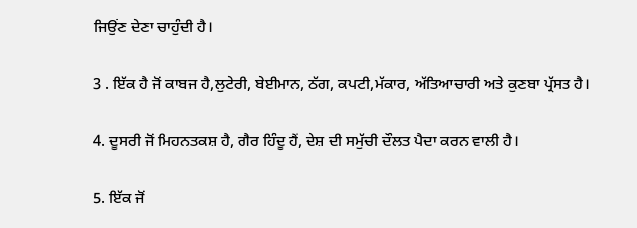ਜਿਉਂਣ ਦੇਣਾ ਚਾਹੁੰਦੀ ਹੈ।

3 . ਇੱਕ ਹੈ ਜੋਂ ਕਾਬਜ ਹੈ,ਲੁਟੇਰੀ, ਬੇਈਮਾਨ, ਠੱਗ, ਕਪਟੀ,ਮੱਕਾਰ, ਅੱਤਿਆਚਾਰੀ ਅਤੇ ਕੁਣਬਾ ਪ੍ਰੱਸਤ ਹੈ।

4. ਦੂਸਰੀ ਜੋਂ ਮਿਹਨਤਕਸ਼ ਹੈ, ਗੈਰ ਹਿੰਦੂ ਹੈਂ, ਦੇਸ਼ ਦੀ ਸਮੁੱਚੀ ਦੌਲਤ ਪੈਦਾ ਕਰਨ ਵਾਲੀ ਹੈ।

5. ਇੱਕ ਜੋਂ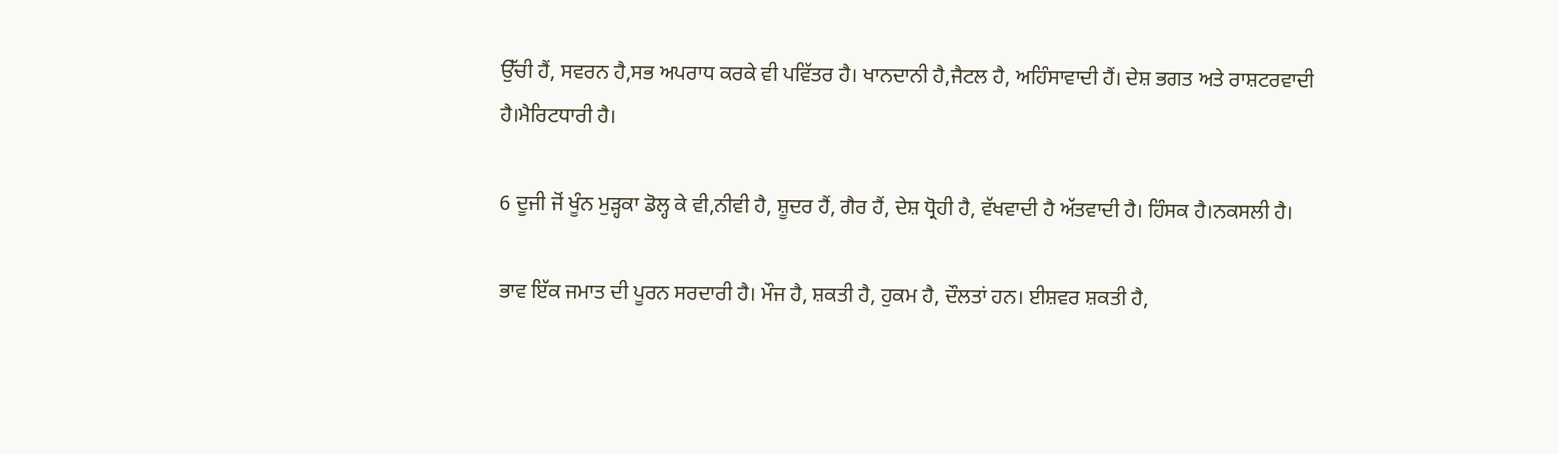ਉੱਚੀ ਹੈਂ, ਸਵਰਨ ਹੈ,ਸਭ ਅਪਰਾਧ ਕਰਕੇ ਵੀ ਪਵਿੱਤਰ ਹੈ। ਖਾਨਦਾਨੀ ਹੈ,ਜੈਟਲ ਹੈ, ਅਹਿੰਸਾਵਾਦੀ ਹੈਂ। ਦੇਸ਼ ਭਗਤ ਅਤੇ ਰਾਸ਼ਟਰਵਾਦੀ ਹੈ।ਮੈਰਿਟਧਾਰੀ ਹੈ।

6 ਦੂਜੀ ਜੋਂ ਖੂੰਨ ਮੁੜ੍ਹਕਾ ਡੋਲ੍ਹ ਕੇ ਵੀ,ਨੀਵੀ ਹੈ, ਸ਼ੂਦਰ ਹੈਂ, ਗੈਰ ਹੈਂ, ਦੇਸ਼ ਧ੍ਰੋਹੀ ਹੈ, ਵੱਖਵਾਦੀ ਹੈ ਅੱਤਵਾਦੀ ਹੈ। ਹਿੰਸਕ ਹੈ।ਨਕਸਲੀ ਹੈ।

ਭਾਵ ਇੱਕ ਜਮਾਤ ਦੀ ਪੂਰਨ ਸਰਦਾਰੀ ਹੈ। ਮੌਜ ਹੈ, ਸ਼ਕਤੀ ਹੈ, ਹੁਕਮ ਹੈ, ਦੌਲਤਾਂ ਹਨ। ਈਸ਼ਵਰ ਸ਼ਕਤੀ ਹੈ,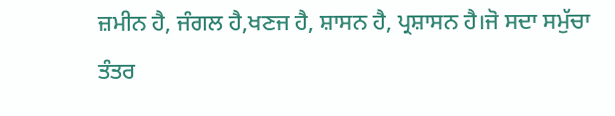ਜ਼ਮੀਨ ਹੈ, ਜੰਗਲ ਹੈ,ਖਣਜ ਹੈ, ਸ਼ਾਸਨ ਹੈ, ਪ੍ਰਸ਼ਾਸਨ ਹੈ।ਜੋ ਸਦਾ ਸਮੁੱਚਾ ਤੰਤਰ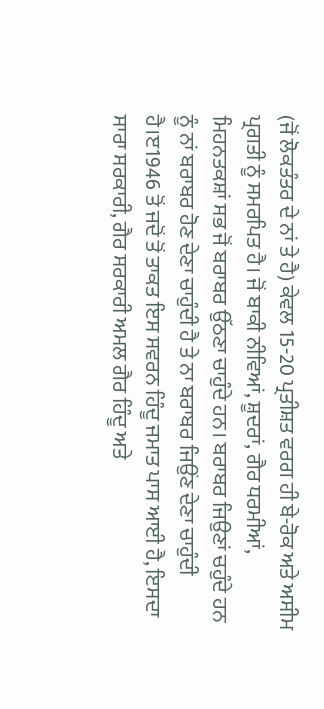(ਜੋਂ ਲੋਕਤੰਤਰ ਦੇ ਨਾਂ ਤੇ ਹੈ) ਕੇਵਲ 15-20 ਪ੍ਰਤੀਸ਼ਤ ਵਰਗ ਹੀ ਬੇ-ਰੋਕ ਅਤੇ ਅਸੀਮ ਪ੍ਰਗਤੀ ਨੂੰ ਸਮਰਪਿਤ ਹੈ। ਜੋਂ ਬਾਕੀ ਨੀਵਿਆਂ, ਸ਼ੂਦਰਾਂ, ਗੈਰ ਧਰਮੀਆਂ, ਮਿਹਨਤਕਸ਼ਾਂ ਸਭ ਜੋਂ ਬਰਾਬਰ ਉੱਠਣਾ ਚਾਹੁੰਦੇ ਹਨ। ਬਰਾਬਰ ਜਿਉਣਾਂ ਚਹੁੰਦੇ ਹਨ ਨੂੰ ਨਾਂ ਬਰਾਬਰ ਹੋਣ ਦੇਣਾ ਚਾਹੁੰਦੀ ਹੈ ਤੇ ਨਾ ਬਰਾਬਰ ਜਿਉਂਣ ਦੇਣਾ ਚਾਹੁੰਦੀ ਹੈ।ੲ1946 ਤੋਂ ਜਦੋਂ ਤੋਂ ਤਾਕਤ ਇਸ ਸਵਰਨ ਹਿੰਦੂ ਜਮਾਤ ਪਾਸ ਆਈ ਹੈ, ਇਸਦਾ ਸਾਰਾ ਸਰਕਾਰੀ, ਗੈਰ ਸਰਕਾਰੀ ਅਮਲ ਗੈਰ ਹਿੰਦੂ ਅਤੇ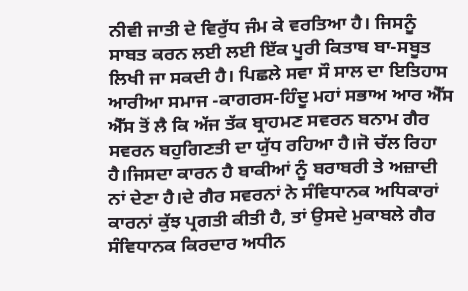ਨੀਵੀ ਜਾਤੀ ਦੇ ਵਿਰੁੱਧ ਜੰਮ ਕੇ ਵਰਤਿਆ ਹੈ। ਜਿਸਨੂੰ ਸਾਬਤ ਕਰਨ ਲਈ ਲਈ ਇੱਕ ਪੂਰੀ ਕਿਤਾਬ ਬਾ-ਸਬੂਤ ਲਿਖੀ ਜਾ ਸਕਦੀ ਹੈ। ਪਿਛਲੇ ਸਵਾ ਸੌ ਸਾਲ ਦਾ ਇਤਿਹਾਸ ਆਰੀਆ ਸਮਾਜ -ਕਾਗਰਸ-ਹਿੰਦੂ ਮਹਾਂ ਸਭਾਅ ਆਰ ਐੱਸ ਐੱਸ ਤੋਂ ਲੈ ਕਿ ਅੱਜ ਤੱਕ ਬ੍ਰਾਹਮਣ ਸਵਰਨ ਬਨਾਮ ਗੈਰ ਸਵਰਨ ਬਹੁਗਿਣਤੀ ਦਾ ਯੁੱਧ ਰਹਿਆ ਹੈ।ਜੋ ਚੱਲ ਰਿਹਾ ਹੈ।ਜਿਸਦਾ ਕਾਰਨ ਹੈ ਬਾਕੀਆਂ ਨੂੰ ਬਰਾਬਰੀ ਤੇ ਅਜ਼ਾਦੀ ਨਾਂ ਦੇਣਾ ਹੈ।ਦੇ ਗੈਰ ਸਵਰਨਾਂ ਨੇ ਸੰਵਿਧਾਨਕ ਅਧਿਕਾਰਾਂ ਕਾਰਨਾਂ ਕੁੱਝ ਪ੍ਰਗਤੀ ਕੀਤੀ ਹੈ, ਤਾਂ ਉਸਦੇ ਮੁਕਾਬਲੇ ਗੈਰ ਸੰਵਿਧਾਨਕ ਕਿਰਦਾਰ ਅਧੀਨ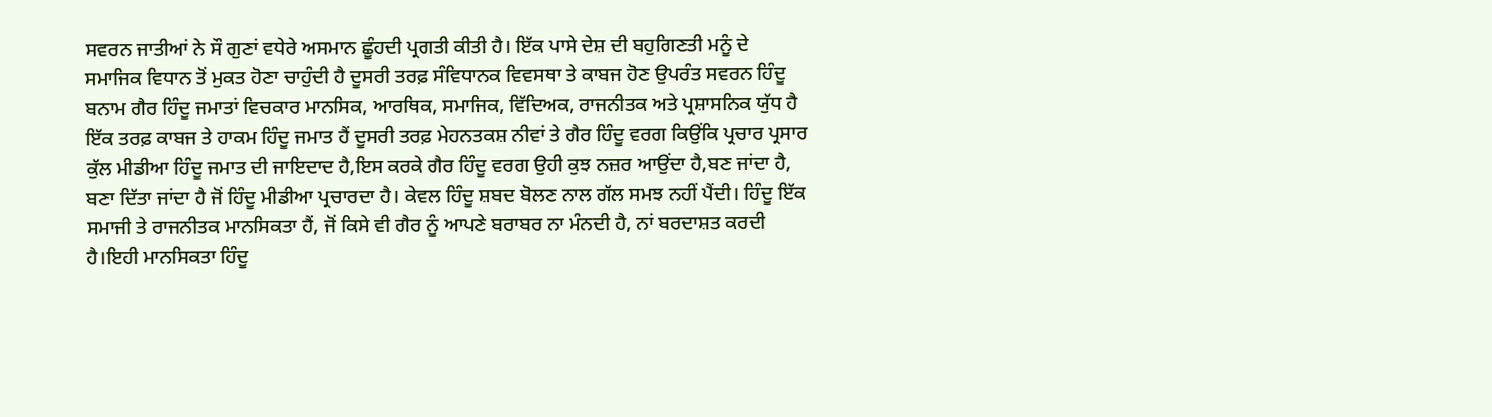ਸਵਰਨ ਜਾਤੀਆਂ ਨੇ ਸੌ ਗੁਣਾਂ ਵਧੇਰੇ ਅਸਮਾਨ ਛੂੰਹਦੀ ਪ੍ਰਗਤੀ ਕੀਤੀ ਹੈ। ਇੱਕ ਪਾਸੇ ਦੇਸ਼ ਦੀ ਬਹੁਗਿਣਤੀ ਮਨੂੰ ਦੇ ਸਮਾਜਿਕ ਵਿਧਾਨ ਤੋਂ ਮੁਕਤ ਹੋਣਾ ਚਾਹੁੰਦੀ ਹੈ ਦੂਸਰੀ ਤਰਫ਼ ਸੰਵਿਧਾਨਕ ਵਿਵਸਥਾ ਤੇ ਕਾਬਜ ਹੋਣ ਉਪਰੰਤ ਸਵਰਨ ਹਿੰਦੂ ਬਨਾਮ ਗੈਰ ਹਿੰਦੂ ਜਮਾਤਾਂ ਵਿਚਕਾਰ ਮਾਨਸਿਕ, ਆਰਥਿਕ, ਸਮਾਜਿਕ, ਵਿੱਦਿਅਕ, ਰਾਜਨੀਤਕ ਅਤੇ ਪ੍ਰਸ਼ਾਸਨਿਕ ਯੁੱਧ ਹੈ ਇੱਕ ਤਰਫ਼ ਕਾਬਜ ਤੇ ਹਾਕਮ ਹਿੰਦੂ ਜਮਾਤ ਹੈਂ ਦੂਸਰੀ ਤਰਫ਼ ਮੇਹਨਤਕਸ਼ ਨੀਵਾਂ ਤੇ ਗੈਰ ਹਿੰਦੂ ਵਰਗ ਕਿਉਂਕਿ ਪ੍ਰਚਾਰ ਪ੍ਰਸਾਰ ਕੁੱਲ ਮੀਡੀਆ ਹਿੰਦੂ ਜਮਾਤ ਦੀ ਜਾਇਦਾਦ ਹੈ,ਇਸ ਕਰਕੇ ਗੈਰ ਹਿੰਦੂ ਵਰਗ ਉਹੀ ਕੁਝ ਨਜ਼ਰ ਆਉਂਦਾ ਹੈ,ਬਣ ਜਾਂਦਾ ਹੈ, ਬਣਾ ਦਿੱਤਾ ਜਾਂਦਾ ਹੈ ਜੋਂ ਹਿੰਦੂ ਮੀਡੀਆ ਪ੍ਰਚਾਰਦਾ ਹੈ। ਕੇਵਲ ਹਿੰਦੂ ਸ਼ਬਦ ਬੋਲਣ ਨਾਲ ਗੱਲ ਸਮਝ ਨਹੀਂ ਪੈਂਦੀ। ਹਿੰਦੂ ਇੱਕ ਸਮਾਜੀ ਤੇ ਰਾਜਨੀਤਕ ਮਾਨਸਿਕਤਾ ਹੈਂ, ਜੋਂ ਕਿਸੇ ਵੀ ਗੈਰ ਨੂੰ ਆਪਣੇ ਬਰਾਬਰ ਨਾ ਮੰਨਦੀ ਹੈ, ਨਾਂ ਬਰਦਾਸ਼ਤ ਕਰਦੀ ਹੈ।ਇਹੀ ਮਾਨਸਿਕਤਾ ਹਿੰਦੂ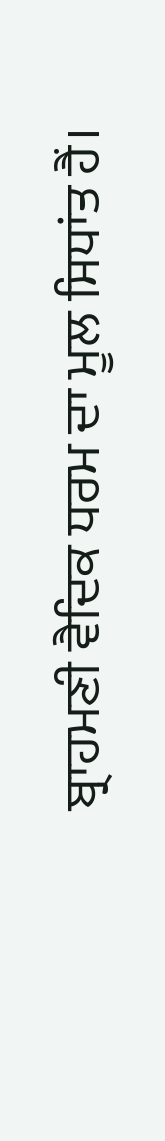ਬ੍ਰਾਹਮਣੀ ਵੈਦਿਕ ਧਰਮ ਦਾ ਮੂਲ ਸਿਧਾਂਤ ਹੈਂ।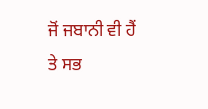ਜੋਂ ਜਬਾਨੀ ਵੀ ਹੈਂ ਤੇ ਸਭ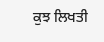ਕੁਝ ਲਿਖਤੀ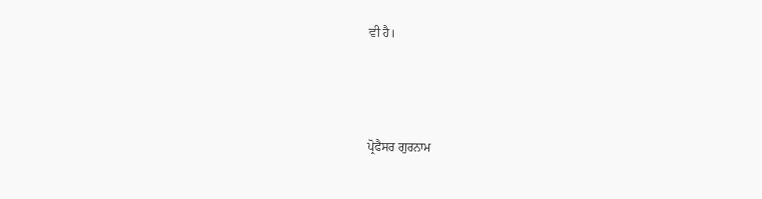ਵੀ ਹੈ।



ਪ੍ਰੋਫੈਸਰ ਗੁਰਨਾਮ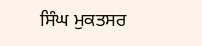ਸਿੰਘ ਮੁਕਤਸਰ